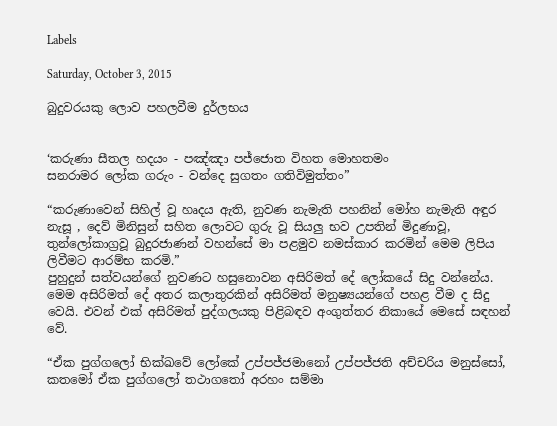Labels

Saturday, October 3, 2015

බුදුවරයකු ලොව පහලවීම දුර්ලභය


‘කරුණා සීතල හදයං - පඤ්ඤා පජ්ජොත විහත මොහතමං
සනරාමර ලෝක ගරුං - වන්දෙ සුගතං ගතිවිමුත්තං”

“කරුණාවෙන් සිහිල් වූ හෘදය ඇති, නුවණ නැමැති පහනින් මෝහ නැමැති අඳුර නැසූ , දෙව් මිනිසුන් සහිත ලොවට ගුරු වූ සියලු භව උපතින් මිදුණාවූ, තුන්ලෝකාග්‍රවූ බුදුරජාණන් වහන්සේ මා පළමුව නමස්කාර කරමින් මෙම ලිපිය ලිවීමට ආරම්භ කරමි.”
පුහුදුන් සත්වයන්ගේ නුවණට හසුනොවන අසිරිමත් දේ ලෝකයේ සිදු වන්නේය. මෙම අසිරිමත් දේ අතර කලාතුරකින් අසිරිමත් මනුෂ්‍යයන්ගේ පහළ වීම ද සිදු වෙයි. එවන් එක් අසිරිමත් පුද්ගලයකු පිළිබඳව අංගුත්තර නිකායේ මෙසේ සඳහන් වේ.

“ඒක පුග්ගලෝ භික්ඛවේ ලෝකේ උප්පජ්ජමානෝ උප්පජ්ජති අච්චරිය මනුස්සෝ, කතමෝ ඒක පුග්ගලෝ තථාගතෝ අරහං සම්මා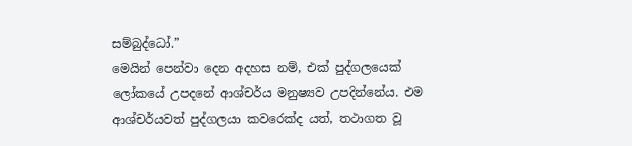සම්බුද්ධෝ.”
මෙයින් පෙන්වා දෙන අදහස නම්, එක් පුද්ගලයෙක් ලෝකයේ උපදනේ ආශ්චර්ය මනුෂ්‍යව උපදින්නේය. එම ආශ්චර්යවත් පුද්ගලයා කවරෙක්ද යත්, තථාගත වූ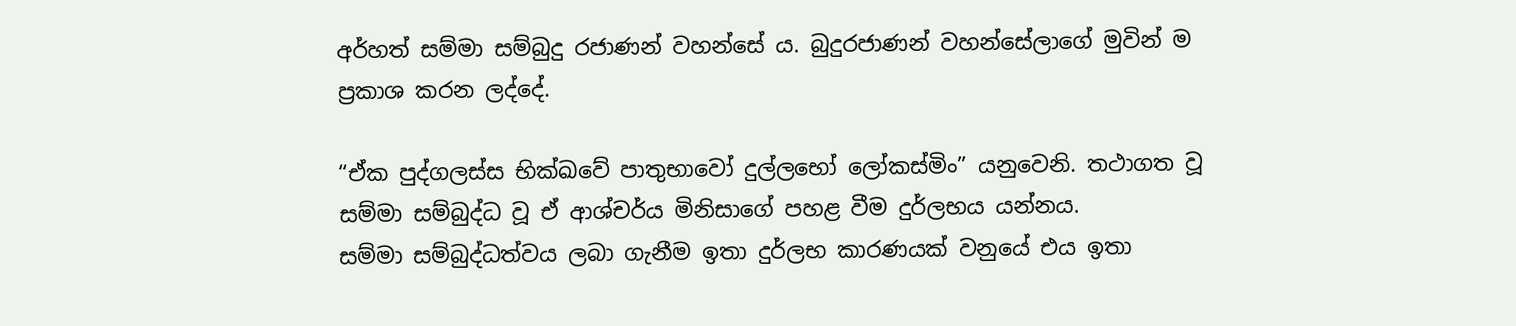අර්හත් සම්මා සම්බුදු රජාණන් වහන්සේ ය. බුදුරජාණන් වහන්සේලාගේ මුවින් ම ප්‍රකාශ කරන ලද්දේ.

“ඒක පුද්ගලස්ස භික්ඛවේ පාතුභාවෝ දුල්ලභෝ ලෝකස්මිං” යනුවෙනි. තථාගත වූ සම්මා සම්බුද්ධ වූ ඒ ආශ්චර්ය මිනිසාගේ පහළ වීම දුර්ලභය යන්නය.
සම්මා සම්බුද්ධත්වය ලබා ගැනීම ඉතා දුර්ලභ කාරණයක් වනුයේ එය ඉතා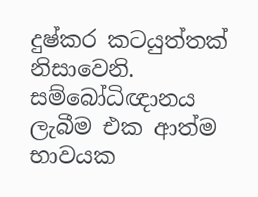දුෂ්කර කටයුත්තක් නිසාවෙනි. සම්බෝධිඥානය ලැබීම එක ආත්ම භාවයක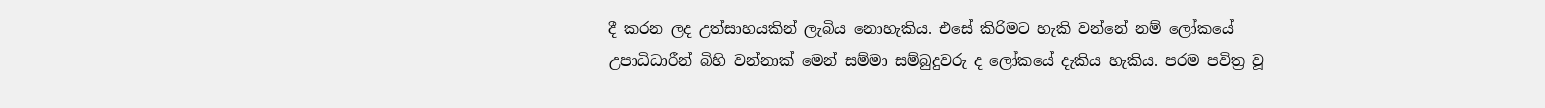දී කරන ලද උත්සාහයකින් ලැබිය නොහැකිය. එසේ කිරිමට හැකි වන්නේ නම් ලෝකයේ උපාධිධාරීන් බිහි වන්නාක් මෙන් සම්මා සම්බුදුවරු ද ලෝකයේ දැකිය හැකිය. පරම පවිත්‍ර වූ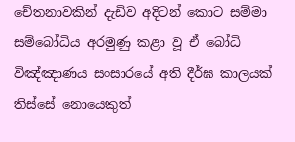චේතනාවකින් දැඩිව අදිටන් කොට සම්මා සම්බෝධිය අරමුණු කළා වූ ඒ බෝධි විඤ්ඤාණය සංසාරයේ අති දීර්ඝ කාලයක් තිස්සේ නොයෙකුත්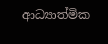ආධ්‍යාත්මික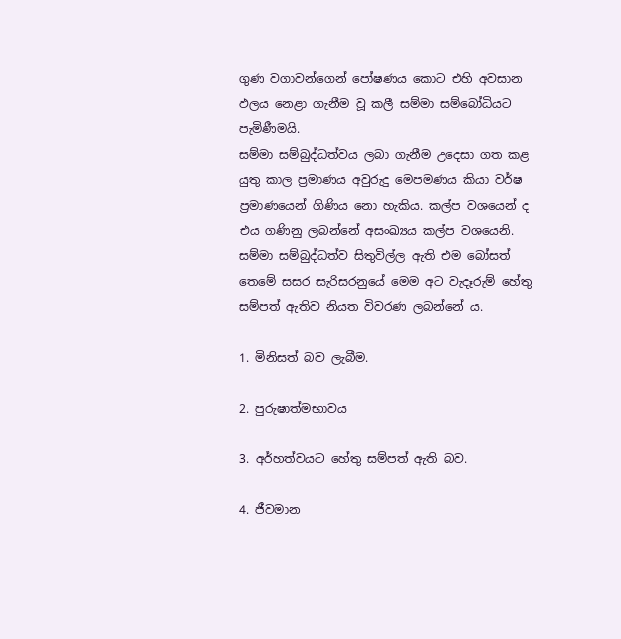ගුණ වගාවන්ගෙන් පෝෂණය කොට එහි අවසාන ඵලය නෙළා ගැනීම වූ කලී සම්මා සම්බෝධියට පැමිණීමයි.
සම්මා සම්බුද්ධත්වය ලබා ගැනීම උදෙසා ගත කළ යුතු කාල ප්‍රමාණය අවුරුදු මෙපමණය කියා වර්ෂ ප්‍රමාණයෙන් ගිණිය නො හැකිය. කල්ප වශයෙන් ද එය ගණිනු ලබන්නේ අසංඛ්‍යය කල්ප වශයෙනි. සම්මා සම්බුද්ධත්ව සිතුවිල්ල ඇති එම බෝසත් තෙමේ සසර සැරිසරනුයේ මෙම අට වැදෑරුම් හේතු සම්පත් ඇතිව නියත විවරණ ලබන්නේ ය.

1. මිනිසත් බව ලැබීම.

2. පුරුෂාත්මභාවය

3. අර්හත්වයට හේතු සම්පත් ඇති බව.

4. ජීවමාන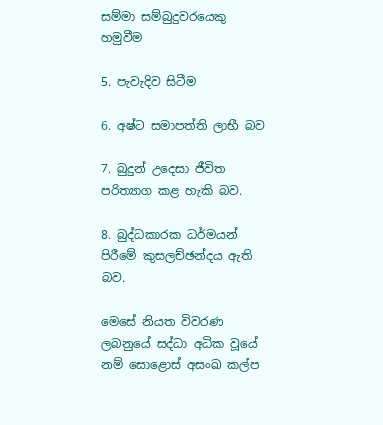සම්මා සම්බුදුවරයෙකු හමුවීම

5. පැවැදිව සිටීම

6. අෂ්ට සමාපත්ති ලාභී බව

7. බුදුන් උදෙසා ජීවිත පරිත්‍යාග කළ හැකි බව.

8. බුද්ධකාරක ධර්මයන් පිරීමේ කුසලච්ඡන්දය ඇති බව.

මෙසේ නියත විවරණ ලබනුයේ සද්ධා අධික වූයේ නම් සොළොස් අසංඛ කල්ප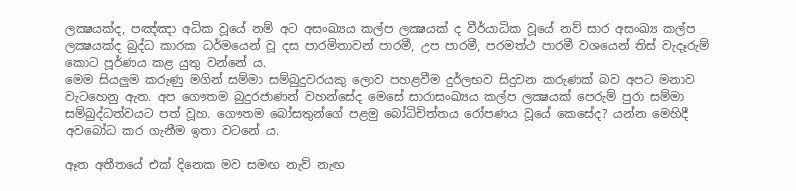ලක්‍ෂයක්ද, පඤ්ඤා අධික වූයේ නම් අට අසංඛ්‍යය කල්ප ලක්‍ෂයක් ද වීර්යාධික වූයේ නව් සාර අසංඛ්‍ය කල්ප ලක්‍ෂයක්ද බුද්ධ කාරක ධර්මයෙන් වූ දස පාරමිතාවන් පාරමී, උප පාරමී, පරමත්ථ පාරමී වශයෙන් තිස් වැදෑරුම් කොට පූර්ණය කළ යුතු වන්නේ ය.
මෙම සියලුම කරුණු මගින් සම්මා සම්බුදුවරයකු ලොව පහළවීම දුර්ලභව සිදුවන කරුණක් බව අපට මනාව වැටහෙනු ඇත. අප ගෞතම බුදුරජාණන් වහන්සේද මෙසේ සාරාසංඛ්‍යය කල්ප ලක්‍ෂයක් පෙරුම් පුරා සම්මා සම්බුද්ධත්වයට පත් වූහ. ගෞතම බෝසතුන්ගේ පළමු බෝධිචිත්තය රෝපණය වූයේ කෙසේද? යන්න මෙහිදී අවබෝධ කර ගැනීම ඉතා වටනේ ය.

ඈත අතීතයේ එක් දිනෙක මව සමඟ නැව් නැඟ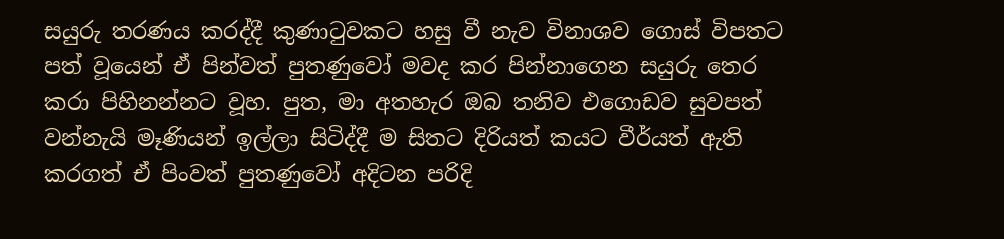සයුරු තරණය කරද්දී කුණාටුවකට හසු වී නැව විනාශව ගොස් විපතට පත් වූයෙන් ඒ පින්වත් පුතණුවෝ මවද කර පින්නාගෙන සයුරු තෙර කරා පිහිනන්නට වූහ. පුත, මා අතහැර ඔබ තනිව එගොඩව සුවපත් වන්නැයි මෑණියන් ඉල්ලා සිටිද්දී ම සිතට දිරියත් කයට වීර්යත් ඇති කරගත් ඒ පිංවත් පුතණුවෝ අදිටන පරිදි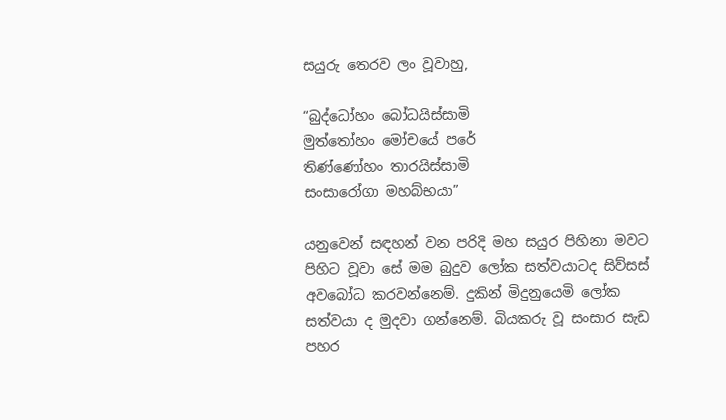සයුරු තෙරව ලං වූවාහු,

“බුද්ධෝහං බෝධයිස්සාමි
මුත්තෝහං මෝචයේ පරේ
තිණ්ණෝහං තාරයිස්සාමි
සංසාරෝගා මහබ්භයා”

යනුවෙන් සඳහන් වන පරිදි මහ සයුර පිහිනා මවට පිහිට වූවා සේ මම බුදුව ලෝක සත්වයාටද සිව්සස් අවබෝධ කරවන්නෙම්. දුකින් මිදුනුයෙමි ලෝක සත්වයා ද මුදවා ගන්නෙම්. බියකරු වූ සංසාර සැඩ පහර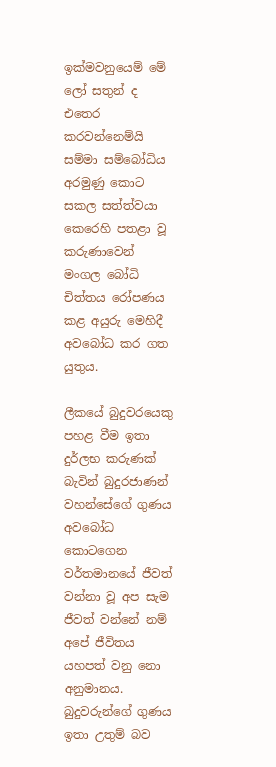ඉක්මවනුයෙම් මේ ලෝ සතුන් ද එතෙර කරවන්නෙම්යි සම්මා සම්බෝධිය අරමුණු කොට සකල සත්ත්වයා කෙරෙහි පතළා වූ කරුණාවෙන් මංගල බෝධි චිත්තය රෝපණය කළ අයුරු මෙහිදී අවබෝධ කර ගත යුතුය.

ලීකයේ බුදුවරයෙකු පහළ වීම ඉතා දුර්ලභ කරුණක් බැවින් බුදුරජාණන් වහන්සේගේ ගුණය අවබෝධ කොටගෙන වර්තමානයේ ජීවත් වන්නා වූ අප සැම ජීවත් වන්නේ නම් අපේ ජීවිතය යහපත් වනු නො අනුමානය. බුදුවරුන්ගේ ගුණය ඉතා උතුම් බව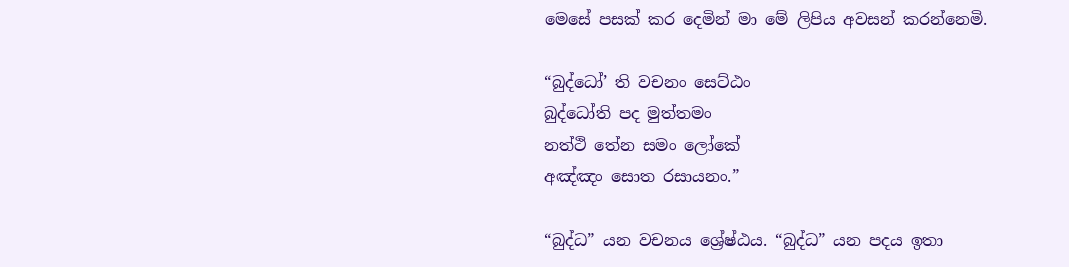මෙසේ පසක් කර දෙමින් මා මේ ලිපිය අවසන් කරන්නෙමි.

“බුද්ධෝ’ ති වචනං සෙට්ඨං
බුද්ධෝති පද මුත්තමං
නත්ථි තේන සමං ලෝකේ
අඤ්ඤං සොත රසායනං.”

“බුද්ධ” යන වචනය ශ්‍රේෂ්ඨය. “බුද්ධ” යන පදය ඉතා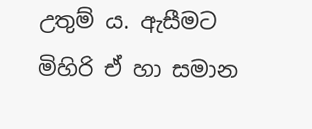උතුම් ය. ඇසීමට මිහිරි ඒ හා සමාන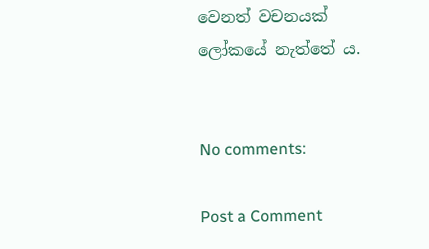වෙනත් වචනයක් ලෝකයේ නැත්තේ ය.


No comments:

Post a Comment